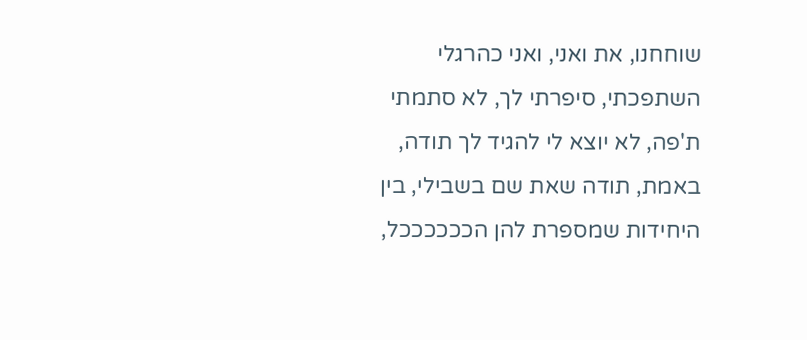שוחחנו, את ואני, ואני כהרגלי השתפכתי, סיפרתי לך, לא סתמתי ת'פה, לא יוצא לי להגיד לך תודה, באמת, תודה שאת שם בשבילי, בין היחידות שמספרת להן הככככככל,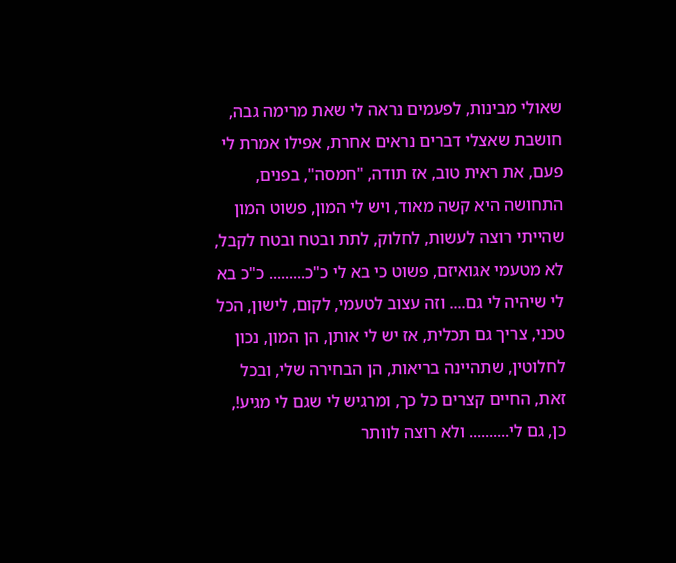שאולי מבינות, לפעמים נראה לי שאת מרימה גבה, חושבת שאצלי דברים נראים אחרת, אפילו אמרת לי פעם, את ראית טוב, אז תודה, "חמסה", בפנים, התחושה היא קשה מאוד, ויש לי המון, פשוט המון שהייתי רוצה לעשות, לחלוק, לתת ובטח ובטח לקבל, לא מטעמי אגואיזם, פשוט כי בא לי כ"כ......... כ"כ בא לי שיהיה לי גם.... וזה עצוב לטעמי, לקום, לישון, הכל טכני, צריך גם תכלית, אז יש לי אותן, הן המון, נכון לחלוטין, שתהיינה בריאות, הן הבחירה שלי, ובכל זאת, החיים קצרים כל כך, ומרגיש לי שגם לי מגיע!, כן, גם לי.......... ולא רוצה לוותר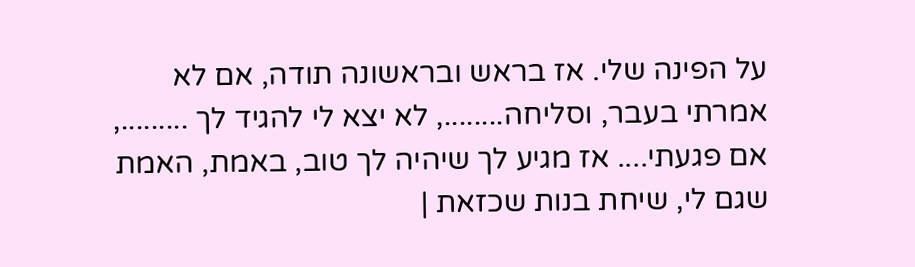על הפינה שלי. אז בראש ובראשונה תודה, אם לא אמרתי בעבר, וסליחה........, לא יצא לי להגיד לך ........., אם פגעתי.... אז מגיע לך שיהיה לך טוב, באמת, האמת שגם לי, שיחת בנות שכזאת |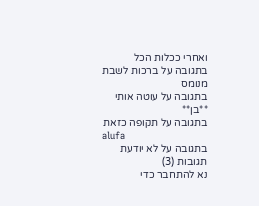ואחרי ככלות הכל
בתגובה על ברכות לשבת
מנומס
בתגובה על עוטה אותי
**בן**
בתגובה על תקופה כזאת
alufa
בתגובה על לא יודעת
תגובות (3)
נא להתחבר כדי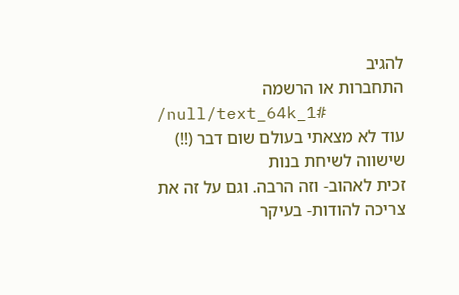להגיב
התחברות או הרשמה
/null/text_64k_1#
עוד לא מצאתי בעולם שום דבר (!!) שישווה לשיחת בנות
זכית לאהוב- וזה הרבה. וגם על זה את צריכה להודות- בעיקר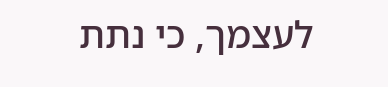לעצמך, כי נתת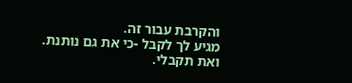והקרבת עבור זה.
מגיע לך לקבל -כי את גם נותנת.
ואת תקבלי.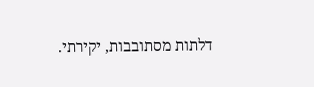דלתות מסתובבות, יקירתי.